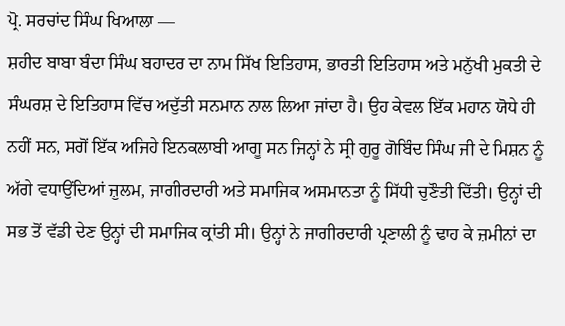ਪ੍ਰੋ. ਸਰਚਾਂਦ ਸਿੰਘ ਖਿਆਲਾ —
ਸ਼ਹੀਦ ਬਾਬਾ ਬੰਦਾ ਸਿੰਘ ਬਹਾਦਰ ਦਾ ਨਾਮ ਸਿੱਖ ਇਤਿਹਾਸ, ਭਾਰਤੀ ਇਤਿਹਾਸ ਅਤੇ ਮਨੁੱਖੀ ਮੁਕਤੀ ਦੇ ਸੰਘਰਸ਼ ਦੇ ਇਤਿਹਾਸ ਵਿੱਚ ਅਦੁੱਤੀ ਸਨਮਾਨ ਨਾਲ ਲਿਆ ਜਾਂਦਾ ਹੈ। ਉਹ ਕੇਵਲ ਇੱਕ ਮਹਾਨ ਯੋਧੇ ਹੀ ਨਹੀਂ ਸਨ, ਸਗੋਂ ਇੱਕ ਅਜਿਹੇ ਇਨਕਲਾਬੀ ਆਗੂ ਸਨ ਜਿਨ੍ਹਾਂ ਨੇ ਸ੍ਰੀ ਗੁਰੂ ਗੋਬਿੰਦ ਸਿੰਘ ਜੀ ਦੇ ਮਿਸ਼ਨ ਨੂੰ ਅੱਗੇ ਵਧਾਉਂਦਿਆਂ ਜ਼ੁਲਮ, ਜਾਗੀਰਦਾਰੀ ਅਤੇ ਸਮਾਜਿਕ ਅਸਮਾਨਤਾ ਨੂੰ ਸਿੱਧੀ ਚੁਣੌਤੀ ਦਿੱਤੀ। ਉਨ੍ਹਾਂ ਦੀ ਸਭ ਤੋਂ ਵੱਡੀ ਦੇਣ ਉਨ੍ਹਾਂ ਦੀ ਸਮਾਜਿਕ ਕ੍ਰਾਂਤੀ ਸੀ। ਉਨ੍ਹਾਂ ਨੇ ਜਾਗੀਰਦਾਰੀ ਪ੍ਰਣਾਲੀ ਨੂੰ ਢਾਹ ਕੇ ਜ਼ਮੀਨਾਂ ਦਾ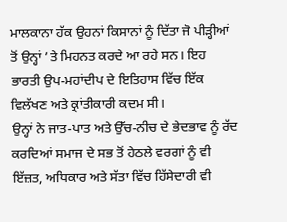ਮਾਲਕਾਨਾ ਹੱਕ ਉਹਨਾਂ ਕਿਸਾਨਾਂ ਨੂੰ ਦਿੱਤਾ ਜੋ ਪੀੜ੍ਹੀਆਂ ਤੋਂ ਉਨ੍ਹਾਂ ’ਤੇ ਮਿਹਨਤ ਕਰਦੇ ਆ ਰਹੇ ਸਨ। ਇਹ ਭਾਰਤੀ ਉਪ-ਮਹਾਂਦੀਪ ਦੇ ਇਤਿਹਾਸ ਵਿੱਚ ਇੱਕ ਵਿਲੱਖਣ ਅਤੇ ਕ੍ਰਾਂਤੀਕਾਰੀ ਕਦਮ ਸੀ।
ਉਨ੍ਹਾਂ ਨੇ ਜਾਤ-ਪਾਤ ਅਤੇ ਉੱਚ-ਨੀਚ ਦੇ ਭੇਦਭਾਵ ਨੂੰ ਰੱਦ ਕਰਦਿਆਂ ਸਮਾਜ ਦੇ ਸਭ ਤੋਂ ਹੇਠਲੇ ਵਰਗਾਂ ਨੂੰ ਵੀ ਇੱਜ਼ਤ, ਅਧਿਕਾਰ ਅਤੇ ਸੱਤਾ ਵਿੱਚ ਹਿੱਸੇਦਾਰੀ ਵੀ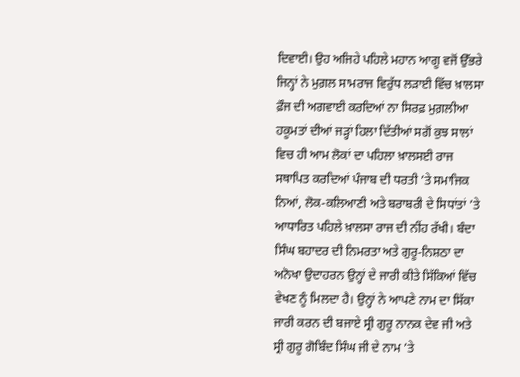ਦਿਵਾਈ। ਉਹ ਅਜਿਹੇ ਪਹਿਲੇ ਮਹਾਨ ਆਗੂ ਵਜੋਂ ਉੱਭਰੇ ਜਿਨ੍ਹਾਂ ਨੇ ਮੁਗ਼ਲ ਸਾਮਰਾਜ ਵਿਰੁੱਧ ਲੜਾਈ ਵਿੱਚ ਖ਼ਾਲਸਾ ਫ਼ੌਜ ਦੀ ਅਗਵਾਈ ਕਰਦਿਆਂ ਨਾ ਸਿਰਫ਼ ਮੁਗ਼ਲੀਆ ਹਕੂਮਤਾਂ ਦੀਆਂ ਜੜ੍ਹਾਂ ਹਿਲਾ ਦਿੱਤੀਆਂ ਸਗੋਂ ਕੁਝ ਸਾਲਾਂ ਵਿਚ ਹੀ ਆਮ ਲੋਕਾਂ ਦਾ ਪਹਿਲਾ ਖ਼ਾਲਸਈ ਰਾਜ ਸਥਾਪਿਤ ਕਰਦਿਆਂ ਪੰਜਾਬ ਦੀ ਧਰਤੀ ’ਤੇ ਸਮਾਜਿਕ ਨਿਆਂ, ਲੋਕ-ਕਲਿਆਣੀ ਅਤੇ ਬਰਾਬਰੀ ਦੇ ਸਿਧਾਂਤਾਂ ’ਤੇ ਆਧਾਰਿਤ ਪਹਿਲੇ ਖ਼ਾਲਸਾ ਰਾਜ ਦੀ ਨੀਂਹ ਰੱਖੀ। ਬੰਦਾ ਸਿੰਘ ਬਹਾਦਰ ਦੀ ਨਿਮਰਤਾ ਅਤੇ ਗੁਰੂ-ਨਿਸ਼ਠਾ ਦਾ ਅਨੋਖਾ ਉਦਾਹਰਨ ਉਨ੍ਹਾਂ ਦੇ ਜਾਰੀ ਕੀਤੇ ਸਿੱਕਿਆਂ ਵਿੱਚ ਵੇਖਣ ਨੂੰ ਮਿਲਦਾ ਹੈ। ਉਨ੍ਹਾਂ ਨੇ ਆਪਣੇ ਨਾਮ ਦਾ ਸਿੱਕਾ ਜਾਰੀ ਕਰਨ ਦੀ ਬਜਾਏ ਸ੍ਰੀ ਗੁਰੂ ਨਾਨਕ ਦੇਵ ਜੀ ਅਤੇ ਸ੍ਰੀ ਗੁਰੂ ਗੋਬਿੰਦ ਸਿੰਘ ਜੀ ਦੇ ਨਾਮ ’ਤੇ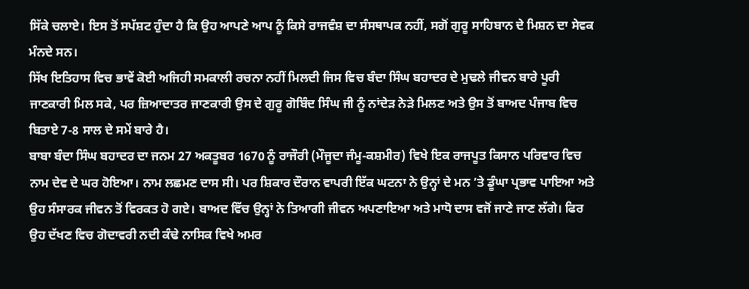ਸਿੱਕੇ ਚਲਾਏ। ਇਸ ਤੋਂ ਸਪੱਸ਼ਟ ਹੁੰਦਾ ਹੈ ਕਿ ਉਹ ਆਪਣੇ ਆਪ ਨੂੰ ਕਿਸੇ ਰਾਜਵੰਸ਼ ਦਾ ਸੰਸਥਾਪਕ ਨਹੀਂ, ਸਗੋਂ ਗੁਰੂ ਸਾਹਿਬਾਨ ਦੇ ਮਿਸ਼ਨ ਦਾ ਸੇਵਕ ਮੰਨਦੇ ਸਨ।
ਸਿੱਖ ਇਤਿਹਾਸ ਵਿਚ ਭਾਵੇਂ ਕੋਈ ਅਜਿਹੀ ਸਮਕਾਲੀ ਰਚਨਾ ਨਹੀਂ ਮਿਲਦੀ ਜਿਸ ਵਿਚ ਬੰਦਾ ਸਿੰਘ ਬਹਾਦਰ ਦੇ ਮੁਢਲੇ ਜੀਵਨ ਬਾਰੇ ਪੂਰੀ ਜਾਣਕਾਰੀ ਮਿਲ ਸਕੇ, ਪਰ ਜ਼ਿਆਦਾਤਰ ਜਾਣਕਾਰੀ ਉਸ ਦੇ ਗੁਰੂ ਗੋਬਿੰਦ ਸਿੰਘ ਜੀ ਨੂੰ ਨਾਂਦੇੜ ਨੇੜੇ ਮਿਲਣ ਅਤੇ ਉਸ ਤੋਂ ਬਾਅਦ ਪੰਜਾਬ ਵਿਚ ਬਿਤਾਏ 7-8 ਸਾਲ ਦੇ ਸਮੇਂ ਬਾਰੇ ਹੈ।
ਬਾਬਾ ਬੰਦਾ ਸਿੰਘ ਬਹਾਦਰ ਦਾ ਜਨਮ 27 ਅਕਤੂਬਰ 1670 ਨੂੰ ਰਾਜੌਰੀ (ਮੌਜੂਦਾ ਜੰਮੂ-ਕਸ਼ਮੀਰ) ਵਿਖੇ ਇਕ ਰਾਜਪੂਤ ਕਿਸਾਨ ਪਰਿਵਾਰ ਵਿਚ ਨਾਮ ਦੇਵ ਦੇ ਘਰ ਹੋਇਆ। ਨਾਮ ਲਛਮਣ ਦਾਸ ਸੀ। ਪਰ ਸ਼ਿਕਾਰ ਦੌਰਾਨ ਵਾਪਰੀ ਇੱਕ ਘਟਨਾ ਨੇ ਉਨ੍ਹਾਂ ਦੇ ਮਨ ’ਤੇ ਡੂੰਘਾ ਪ੍ਰਭਾਵ ਪਾਇਆ ਅਤੇ ਉਹ ਸੰਸਾਰਕ ਜੀਵਨ ਤੋਂ ਵਿਰਕਤ ਹੋ ਗਏ। ਬਾਅਦ ਵਿੱਚ ਉਨ੍ਹਾਂ ਨੇ ਤਿਆਗੀ ਜੀਵਨ ਅਪਣਾਇਆ ਅਤੇ ਮਾਧੋ ਦਾਸ ਵਜੋਂ ਜਾਣੇ ਜਾਣ ਲੱਗੇ। ਫਿਰ ਉਹ ਦੱਖਣ ਵਿਚ ਗੋਦਾਵਰੀ ਨਦੀ ਕੰਢੇ ਨਾਸਿਕ ਵਿਖੇ ਅਮਰ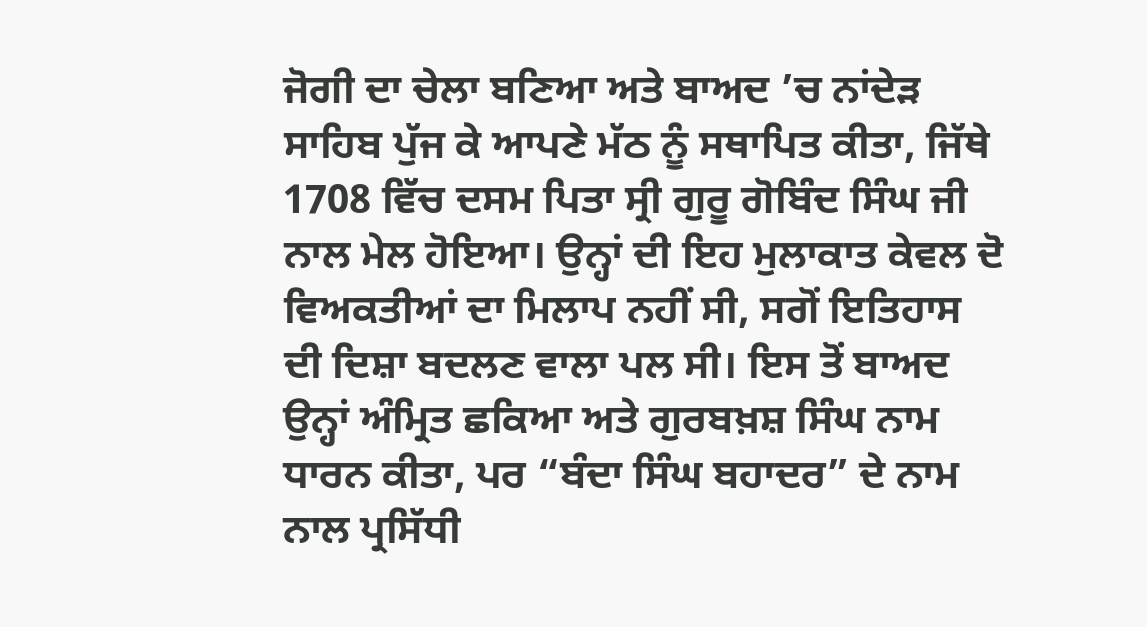ਜੋਗੀ ਦਾ ਚੇਲਾ ਬਣਿਆ ਅਤੇ ਬਾਅਦ ’ਚ ਨਾਂਦੇੜ ਸਾਹਿਬ ਪੁੱਜ ਕੇ ਆਪਣੇ ਮੱਠ ਨੂੰ ਸਥਾਪਿਤ ਕੀਤਾ, ਜਿੱਥੇ 1708 ਵਿੱਚ ਦਸਮ ਪਿਤਾ ਸ੍ਰੀ ਗੁਰੂ ਗੋਬਿੰਦ ਸਿੰਘ ਜੀ ਨਾਲ ਮੇਲ ਹੋਇਆ। ਉਨ੍ਹਾਂ ਦੀ ਇਹ ਮੁਲਾਕਾਤ ਕੇਵਲ ਦੋ ਵਿਅਕਤੀਆਂ ਦਾ ਮਿਲਾਪ ਨਹੀਂ ਸੀ, ਸਗੋਂ ਇਤਿਹਾਸ ਦੀ ਦਿਸ਼ਾ ਬਦਲਣ ਵਾਲਾ ਪਲ ਸੀ। ਇਸ ਤੋਂ ਬਾਅਦ ਉਨ੍ਹਾਂ ਅੰਮ੍ਰਿਤ ਛਕਿਆ ਅਤੇ ਗੁਰਬਖ਼ਸ਼ ਸਿੰਘ ਨਾਮ ਧਾਰਨ ਕੀਤਾ, ਪਰ “ਬੰਦਾ ਸਿੰਘ ਬਹਾਦਰ” ਦੇ ਨਾਮ ਨਾਲ ਪ੍ਰਸਿੱਧੀ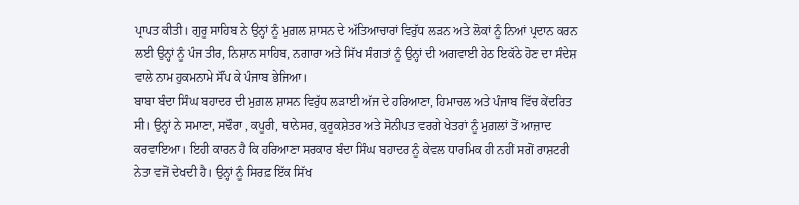ਪ੍ਰਾਪਤ ਕੀਤੀ। ਗੁਰੂ ਸਾਹਿਬ ਨੇ ਉਨ੍ਹਾਂ ਨੂੰ ਮੁਗ਼ਲ ਸ਼ਾਸਨ ਦੇ ਅੱਤਿਆਚਾਰਾਂ ਵਿਰੁੱਧ ਲੜਨ ਅਤੇ ਲੋਕਾਂ ਨੂੰ ਨਿਆਂ ਪ੍ਰਦਾਨ ਕਰਨ ਲਈ ਉਨ੍ਹਾਂ ਨੂੰ ਪੰਜ ਤੀਰ, ਨਿਸ਼ਾਨ ਸਾਹਿਬ, ਨਗਾਰਾ ਅਤੇ ਸਿੱਖ ਸੰਗਤਾਂ ਨੂੰ ਉਨ੍ਹਾਂ ਦੀ ਅਗਵਾਈ ਹੇਠ ਇਕੱਠੇ ਹੋਣ ਦਾ ਸੰਦੇਸ਼ ਵਾਲੇ ਨਾਮ ਹੁਕਮਨਾਮੇ ਸੌਂਪ ਕੇ ਪੰਜਾਬ ਭੇਜਿਆ।
ਬਾਬਾ ਬੰਦਾ ਸਿੰਘ ਬਹਾਦਰ ਦੀ ਮੁਗ਼ਲ ਸ਼ਾਸਨ ਵਿਰੁੱਧ ਲੜਾਈ ਅੱਜ ਦੇ ਹਰਿਆਣਾ, ਹਿਮਾਚਲ ਅਤੇ ਪੰਜਾਬ ਵਿੱਚ ਕੇਂਦਰਿਤ ਸੀ। ਉਨ੍ਹਾਂ ਨੇ ਸਮਾਣਾ, ਸਢੌਰਾ , ਕਪੂਰੀ, ਥਾਨੇਸਰ, ਕੁਰੂਕਸ਼ੇਤਰ ਅਤੇ ਸੋਨੀਪਤ ਵਰਗੇ ਖੇਤਰਾਂ ਨੂੰ ਮੁਗ਼ਲਾਂ ਤੋਂ ਆਜ਼ਾਦ ਕਰਵਾਇਆ। ਇਹੀ ਕਾਰਨ ਹੈ ਕਿ ਹਰਿਆਣਾ ਸਰਕਾਰ ਬੰਦਾ ਸਿੰਘ ਬਹਾਦਰ ਨੂੰ ਕੇਵਲ ਧਾਰਮਿਕ ਹੀ ਨਹੀਂ ਸਗੋਂ ਰਾਸ਼ਟਰੀ ਨੇਤਾ ਵਜੋਂ ਦੇਖਦੀ ਹੈ। ਉਨ੍ਹਾਂ ਨੂੰ ਸਿਰਫ਼ ਇੱਕ ਸਿੱਖ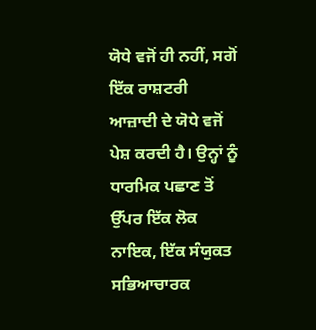ਯੋਧੇ ਵਜੋਂ ਹੀ ਨਹੀਂ, ਸਗੋਂ ਇੱਕ ਰਾਸ਼ਟਰੀ ਆਜ਼ਾਦੀ ਦੇ ਯੋਧੇ ਵਜੋਂ ਪੇਸ਼ ਕਰਦੀ ਹੈ। ਉਨ੍ਹਾਂ ਨੂੰ ਧਾਰਮਿਕ ਪਛਾਣ ਤੋਂ ਉੱਪਰ ਇੱਕ ਲੋਕ ਨਾਇਕ, ਇੱਕ ਸੰਯੁਕਤ ਸਭਿਆਚਾਰਕ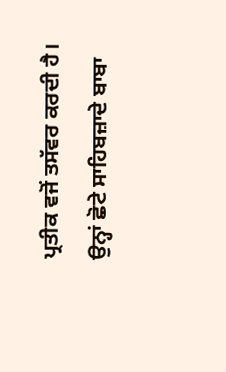ਪ੍ਰਤੀਕ ਵਜੋਂ ਤਸੱਵਰ ਕਰਦੀ ਹੈ।
ਉਨ੍ਹਾਂ ਛੋਟੇ ਸਾਹਿਬਜ਼ਾਦੇ ਬਾਬਾ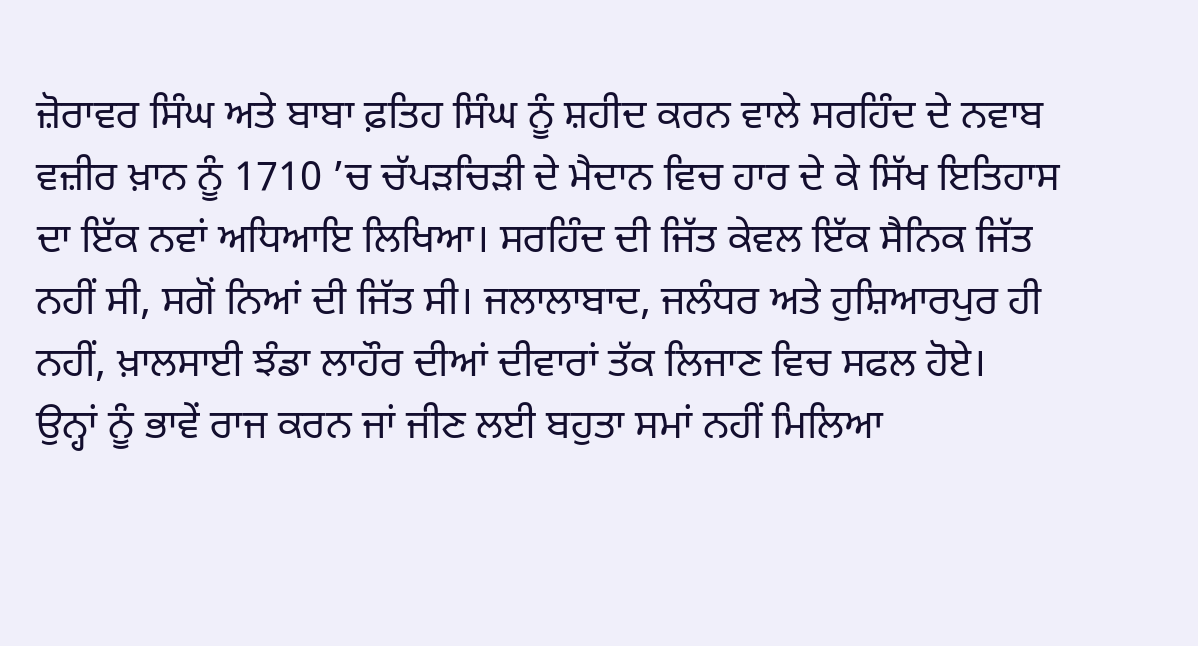ਜ਼ੋਰਾਵਰ ਸਿੰਘ ਅਤੇ ਬਾਬਾ ਫ਼ਤਿਹ ਸਿੰਘ ਨੂੰ ਸ਼ਹੀਦ ਕਰਨ ਵਾਲੇ ਸਰਹਿੰਦ ਦੇ ਨਵਾਬ ਵਜ਼ੀਰ ਖ਼ਾਨ ਨੂੰ 1710 ’ਚ ਚੱਪੜਚਿੜੀ ਦੇ ਮੈਦਾਨ ਵਿਚ ਹਾਰ ਦੇ ਕੇ ਸਿੱਖ ਇਤਿਹਾਸ ਦਾ ਇੱਕ ਨਵਾਂ ਅਧਿਆਇ ਲਿਖਿਆ। ਸਰਹਿੰਦ ਦੀ ਜਿੱਤ ਕੇਵਲ ਇੱਕ ਸੈਨਿਕ ਜਿੱਤ ਨਹੀਂ ਸੀ, ਸਗੋਂ ਨਿਆਂ ਦੀ ਜਿੱਤ ਸੀ। ਜਲਾਲਾਬਾਦ, ਜਲੰਧਰ ਅਤੇ ਹੁਸ਼ਿਆਰਪੁਰ ਹੀ ਨਹੀਂ, ਖ਼ਾਲਸਾਈ ਝੰਡਾ ਲਾਹੌਰ ਦੀਆਂ ਦੀਵਾਰਾਂ ਤੱਕ ਲਿਜਾਣ ਵਿਚ ਸਫਲ ਹੋਏ।
ਉਨ੍ਹਾਂ ਨੂੰ ਭਾਵੇਂ ਰਾਜ ਕਰਨ ਜਾਂ ਜੀਣ ਲਈ ਬਹੁਤਾ ਸਮਾਂ ਨਹੀਂ ਮਿਲਿਆ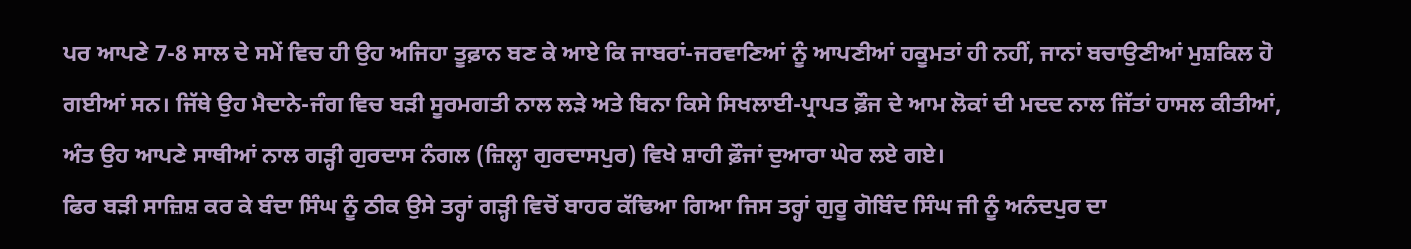ਪਰ ਆਪਣੇ 7-8 ਸਾਲ ਦੇ ਸਮੇਂ ਵਿਚ ਹੀ ਉਹ ਅਜਿਹਾ ਤੂਫ਼ਾਨ ਬਣ ਕੇ ਆਏ ਕਿ ਜਾਬਰਾਂ-ਜਰਵਾਣਿਆਂ ਨੂੰ ਆਪਣੀਆਂ ਹਕੂਮਤਾਂ ਹੀ ਨਹੀਂ, ਜਾਨਾਂ ਬਚਾਉਣੀਆਂ ਮੁਸ਼ਕਿਲ ਹੋ ਗਈਆਂ ਸਨ। ਜਿੱਥੇ ਉਹ ਮੈਦਾਨੇ-ਜੰਗ ਵਿਚ ਬੜੀ ਸੂਰਮਗਤੀ ਨਾਲ ਲੜੇ ਅਤੇ ਬਿਨਾ ਕਿਸੇ ਸਿਖਲਾਈ-ਪ੍ਰਾਪਤ ਫ਼ੌਜ ਦੇ ਆਮ ਲੋਕਾਂ ਦੀ ਮਦਦ ਨਾਲ ਜਿੱਤਾਂ ਹਾਸਲ ਕੀਤੀਆਂ, ਅੰਤ ਉਹ ਆਪਣੇ ਸਾਥੀਆਂ ਨਾਲ ਗੜ੍ਹੀ ਗੁਰਦਾਸ ਨੰਗਲ (ਜ਼ਿਲ੍ਹਾ ਗੁਰਦਾਸਪੁਰ) ਵਿਖੇ ਸ਼ਾਹੀ ਫ਼ੌਜਾਂ ਦੁਆਰਾ ਘੇਰ ਲਏ ਗਏ।
ਫਿਰ ਬੜੀ ਸਾਜ਼ਿਸ਼ ਕਰ ਕੇ ਬੰਦਾ ਸਿੰਘ ਨੂੰ ਠੀਕ ਉਸੇ ਤਰ੍ਹਾਂ ਗੜ੍ਹੀ ਵਿਚੋਂ ਬਾਹਰ ਕੱਢਿਆ ਗਿਆ ਜਿਸ ਤਰ੍ਹਾਂ ਗੁਰੂ ਗੋਬਿੰਦ ਸਿੰਘ ਜੀ ਨੂੰ ਅਨੰਦਪੁਰ ਦਾ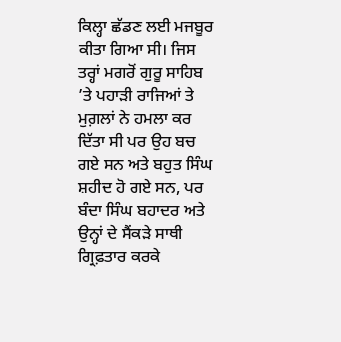ਕਿਲ੍ਹਾ ਛੱਡਣ ਲਈ ਮਜਬੂਰ ਕੀਤਾ ਗਿਆ ਸੀ। ਜਿਸ ਤਰ੍ਹਾਂ ਮਗਰੋਂ ਗੁਰੂ ਸਾਹਿਬ ’ਤੇ ਪਹਾੜੀ ਰਾਜਿਆਂ ਤੇ ਮੁਗ਼ਲਾਂ ਨੇ ਹਮਲਾ ਕਰ ਦਿੱਤਾ ਸੀ ਪਰ ਉਹ ਬਚ ਗਏ ਸਨ ਅਤੇ ਬਹੁਤ ਸਿੰਘ ਸ਼ਹੀਦ ਹੋ ਗਏ ਸਨ, ਪਰ ਬੰਦਾ ਸਿੰਘ ਬਹਾਦਰ ਅਤੇ ਉਨ੍ਹਾਂ ਦੇ ਸੈਂਕੜੇ ਸਾਥੀ ਗ੍ਰਿਫ਼ਤਾਰ ਕਰਕੇ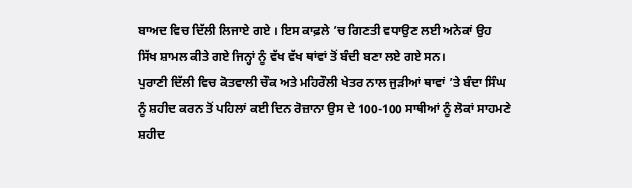ਬਾਅਦ ਵਿਚ ਦਿੱਲੀ ਲਿਜਾਏ ਗਏ । ਇਸ ਕਾਫ਼ਲੇ ’ਚ ਗਿਣਤੀ ਵਧਾਉਣ ਲਈ ਅਨੇਕਾਂ ਉਹ ਸਿੱਖ ਸ਼ਾਮਲ ਕੀਤੇ ਗਏ ਜਿਨ੍ਹਾਂ ਨੂੰ ਵੱਖ ਵੱਖ ਥਾਂਵਾਂ ਤੋਂ ਬੰਦੀ ਬਣਾ ਲਏ ਗਏ ਸਨ।
ਪੁਰਾਣੀ ਦਿੱਲੀ ਵਿਚ ਕੋਤਵਾਲੀ ਚੌਕ ਅਤੇ ਮਹਿਰੌਲੀ ਖੇਤਰ ਨਾਲ ਜੁੜੀਆਂ ਥਾਵਾਂ ’ਤੇ ਬੰਦਾ ਸਿੰਘ ਨੂੰ ਸ਼ਹੀਦ ਕਰਨ ਤੋਂ ਪਹਿਲਾਂ ਕਈ ਦਿਨ ਰੋਜ਼ਾਨਾ ਉਸ ਦੇ 100-100 ਸਾਥੀਆਂ ਨੂੰ ਲੋਕਾਂ ਸਾਹਮਣੇ ਸ਼ਹੀਦ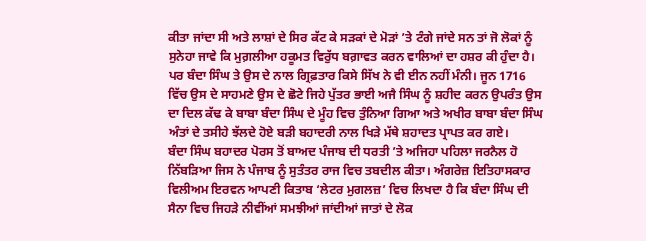ਕੀਤਾ ਜਾਂਦਾ ਸੀ ਅਤੇ ਲਾਸ਼ਾਂ ਦੇ ਸਿਰ ਕੱਟ ਕੇ ਸੜਕਾਂ ਦੇ ਮੋੜਾਂ ’ਤੇ ਟੰਗੇ ਜਾਂਦੇ ਸਨ ਤਾਂ ਜੋ ਲੋਕਾਂ ਨੂੰ ਸੁਨੇਹਾ ਜਾਵੇ ਕਿ ਮੁਗ਼ਲੀਆ ਹਕੂਮਤ ਵਿਰੁੱਧ ਬਗ਼ਾਵਤ ਕਰਨ ਵਾਲਿਆਂ ਦਾ ਹਸ਼ਰ ਕੀ ਹੁੰਦਾ ਹੈ। ਪਰ ਬੰਦਾ ਸਿੰਘ ਤੇ ਉਸ ਦੇ ਨਾਲ ਗ੍ਰਿਫ਼ਤਾਰ ਕਿਸੇ ਸਿੱਖ ਨੇ ਵੀ ਈਨ ਨਹੀਂ ਮੰਨੀ। ਜੂਨ 1716 ਵਿੱਚ ਉਸ ਦੇ ਸਾਹਮਣੇ ਉਸ ਦੇ ਛੋਟੇ ਜਿਹੇ ਪੁੱਤਰ ਭਾਈ ਅਜੈ ਸਿੰਘ ਨੂੰ ਸ਼ਹੀਦ ਕਰਨ ਉਪਰੰਤ ਉਸ ਦਾ ਦਿਲ ਕੱਢ ਕੇ ਬਾਬਾ ਬੰਦਾ ਸਿੰਘ ਦੇ ਮੂੰਹ ਵਿਚ ਤੁੰਨਿਆ ਗਿਆ ਅਤੇ ਅਖੀਰ ਬਾਬਾ ਬੰਦਾ ਸਿੰਘ ਅੰਤਾਂ ਦੇ ਤਸੀਹੇ ਝੱਲਦੇ ਹੋਏ ਬੜੀ ਬਹਾਦਰੀ ਨਾਲ ਖਿੜੇ ਮੱਥੇ ਸ਼ਹਾਦਤ ਪ੍ਰਾਪਤ ਕਰ ਗਏ।
ਬੰਦਾ ਸਿੰਘ ਬਹਾਦਰ ਪੋਰਸ ਤੋਂ ਬਾਅਦ ਪੰਜਾਬ ਦੀ ਧਰਤੀ ’ਤੇ ਅਜਿਹਾ ਪਹਿਲਾ ਜਰਨੈਲ ਹੋ ਨਿੱਬੜਿਆ ਜਿਸ ਨੇ ਪੰਜਾਬ ਨੂੰ ਸੁਤੰਤਰ ਰਾਜ ਵਿਚ ਤਬਦੀਲ ਕੀਤਾ। ਅੰਗਰੇਜ਼ ਇਤਿਹਾਸਕਾਰ ਵਿਲੀਅਮ ਇਰਵਨ ਆਪਣੀ ਕਿਤਾਬ ‘ਲੇਟਰ ਮੁਗਲਜ਼’ ਵਿਚ ਲਿਖਦਾ ਹੈ ਕਿ ਬੰਦਾ ਸਿੰਘ ਦੀ ਸੈਨਾ ਵਿਚ ਜਿਹੜੇ ਨੀਵੀਂਆਂ ਸਮਝੀਆਂ ਜਾਂਦੀਆਂ ਜਾਤਾਂ ਦੇ ਲੋਕ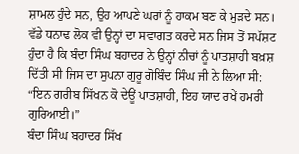ਸ਼ਾਮਲ ਹੁੰਦੇ ਸਨ, ਉਹ ਆਪਣੇ ਘਰਾਂ ਨੂੰ ਹਾਕਮ ਬਣ ਕੇ ਮੁੜਦੇ ਸਨ। ਵੱਡੇ ਧਨਾਢ ਲੋਕ ਵੀ ਉਨ੍ਹਾਂ ਦਾ ਸਵਾਗਤ ਕਰਦੇ ਸਨ ਜਿਸ ਤੋਂ ਸਪੱਸ਼ਟ ਹੁੰਦਾ ਹੈ ਕਿ ਬੰਦਾ ਸਿੰਘ ਬਹਾਦਰ ਨੇ ਉਨ੍ਹਾਂ ਨੀਚਾਂ ਨੂੰ ਪਾਤਸ਼ਾਹੀ ਬਖ਼ਸ਼ ਦਿੱਤੀ ਸੀ ਜਿਸ ਦਾ ਸੁਪਨਾ ਗੁਰੂ ਗੋਬਿੰਦ ਸਿੰਘ ਜੀ ਨੇ ਲਿਆ ਸੀ: “ਇਨ ਗਰੀਬ ਸਿੱਖਨ ਕੋ ਦੇਊਂ ਪਾਤਸ਼ਾਹੀ, ਇਹ ਯਾਦ ਰਖੇਂ ਹਮਰੀ ਗੁਰਿਆਈ।”
ਬੰਦਾ ਸਿੰਘ ਬਹਾਦਰ ਸਿੱਖ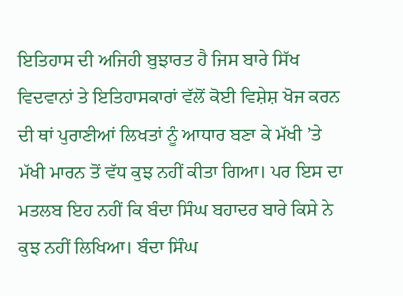ਇਤਿਹਾਸ ਦੀ ਅਜਿਹੀ ਬੁਝਾਰਤ ਹੈ ਜਿਸ ਬਾਰੇ ਸਿੱਖ ਵਿਦਵਾਨਾਂ ਤੇ ਇਤਿਹਾਸਕਾਰਾਂ ਵੱਲੋਂ ਕੋਈ ਵਿਸ਼ੇਸ਼ ਖੋਜ ਕਰਨ ਦੀ ਥਾਂ ਪੁਰਾਣੀਆਂ ਲਿਖਤਾਂ ਨੂੰ ਆਧਾਰ ਬਣਾ ਕੇ ਮੱਖੀ ’ਤੇ ਮੱਖੀ ਮਾਰਨ ਤੋਂ ਵੱਧ ਕੁਝ ਨਹੀਂ ਕੀਤਾ ਗਿਆ। ਪਰ ਇਸ ਦਾ ਮਤਲਬ ਇਹ ਨਹੀਂ ਕਿ ਬੰਦਾ ਸਿੰਘ ਬਹਾਦਰ ਬਾਰੇ ਕਿਸੇ ਨੇ ਕੁਝ ਨਹੀਂ ਲਿਖਿਆ। ਬੰਦਾ ਸਿੰਘ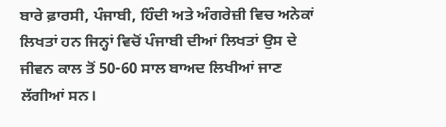ਬਾਰੇ ਫ਼ਾਰਸੀ, ਪੰਜਾਬੀ, ਹਿੰਦੀ ਅਤੇ ਅੰਗਰੇਜ਼ੀ ਵਿਚ ਅਨੇਕਾਂ ਲਿਖਤਾਂ ਹਨ ਜਿਨ੍ਹਾਂ ਵਿਚੋਂ ਪੰਜਾਬੀ ਦੀਆਂ ਲਿਖਤਾਂ ਉਸ ਦੇ ਜੀਵਨ ਕਾਲ ਤੋਂ 50-60 ਸਾਲ ਬਾਅਦ ਲਿਖੀਆਂ ਜਾਣ ਲੱਗੀਆਂ ਸਨ।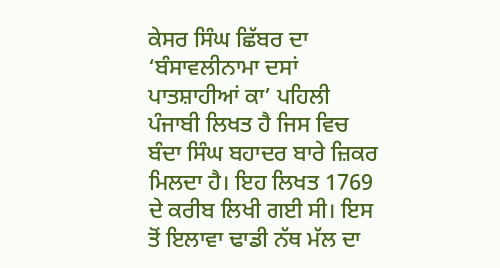ਕੇਸਰ ਸਿੰਘ ਛਿੱਬਰ ਦਾ ‘ਬੰਸਾਵਲੀਨਾਮਾ ਦਸਾਂ ਪਾਤਸ਼ਾਹੀਆਂ ਕਾ’ ਪਹਿਲੀ ਪੰਜਾਬੀ ਲਿਖਤ ਹੈ ਜਿਸ ਵਿਚ ਬੰਦਾ ਸਿੰਘ ਬਹਾਦਰ ਬਾਰੇ ਜ਼ਿਕਰ ਮਿਲਦਾ ਹੈ। ਇਹ ਲਿਖਤ 1769 ਦੇ ਕਰੀਬ ਲਿਖੀ ਗਈ ਸੀ। ਇਸ ਤੋਂ ਇਲਾਵਾ ਢਾਡੀ ਨੱਥ ਮੱਲ ਦਾ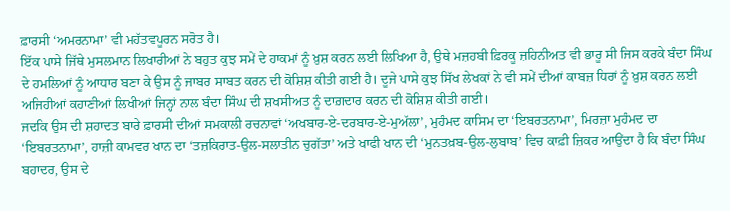ਫ਼ਾਰਸੀ ‘ਅਮਰਨਾਮਾ’ ਵੀ ਮਹੱਤਵਪੂਰਨ ਸਰੋਤ ਹੈ।
ਇੱਕ ਪਾਸੇ ਜਿੱਥੇ ਮੁਸਲਮਾਨ ਲਿਖਾਰੀਆਂ ਨੇ ਬਹੁਤ ਕੁਝ ਸਮੇਂ ਦੇ ਹਾਕਮਾਂ ਨੂੰ ਖ਼ੁਸ਼ ਕਰਨ ਲਈ ਲਿਖਿਆ ਹੈ, ਉਥੇ ਮਜ਼ਹਬੀ ਫ਼ਿਰਕੂ ਜ਼ਹਿਨੀਅਤ ਵੀ ਭਾਰੂ ਸੀ ਜਿਸ ਕਰਕੇ ਬੰਦਾ ਸਿੰਘ ਦੇ ਹਮਲਿਆਂ ਨੂੰ ਆਧਾਰ ਬਣਾ ਕੇ ਉਸ ਨੂੰ ਜਾਬਰ ਸਾਬਤ ਕਰਨ ਦੀ ਕੋਸ਼ਿਸ਼ ਕੀਤੀ ਗਈ ਹੈ। ਦੂਜੇ ਪਾਸੇ ਕੁਝ ਸਿੱਖ ਲੇਖਕਾਂ ਨੇ ਵੀ ਸਮੇਂ ਦੀਆਂ ਕਾਬਜ਼ ਧਿਰਾਂ ਨੂੰ ਖ਼ੁਸ਼ ਕਰਨ ਲਈ ਅਜਿਹੀਆਂ ਕਹਾਣੀਆਂ ਲਿਖੀਆਂ ਜਿਨ੍ਹਾਂ ਨਾਲ ਬੰਦਾ ਸਿੰਘ ਦੀ ਸ਼ਖਸੀਅਤ ਨੂੰ ਦਾਗ਼ਦਾਰ ਕਰਨ ਦੀ ਕੋਸ਼ਿਸ਼ ਕੀਤੀ ਗਈ।
ਜਦਕਿ ਉਸ ਦੀ ਸ਼ਹਾਦਤ ਬਾਰੇ ਫ਼ਾਰਸੀ ਦੀਆਂ ਸਮਕਾਲੀ ਰਚਨਾਵਾਂ ‘ਅਖਬਾਰ-ਏ-ਦਰਬਾਰ-ਏ-ਮੁਅੱਲਾ’, ਮੁਹੰਮਦ ਕਾਸਿਮ ਦਾ ‘ਇਬਰਤਨਾਮਾ’, ਮਿਰਜ਼ਾ ਮੁਹੰਮਦ ਦਾ ‘ਇਬਰਤਨਾਮਾ’, ਹਾਜ਼ੀ ਕਾਮਵਰ ਖਾਨ ਦਾ ‘ਤਜ਼ਕਿਰਾਤ-ਉਲ-ਸਲਾਤੀਨ ਚੁਗੱਤਾ’ ਅਤੇ ਖਾਫੀ ਖਾਨ ਦੀ ‘ਮੁਨਤਖ਼ਬ-ਉਲ-ਲੁਬਾਬ’ ਵਿਚ ਕਾਫ਼ੀ ਜ਼ਿਕਰ ਆਉਂਦਾ ਹੈ ਕਿ ਬੰਦਾ ਸਿੰਘ ਬਹਾਦਰ, ਉਸ ਦੇ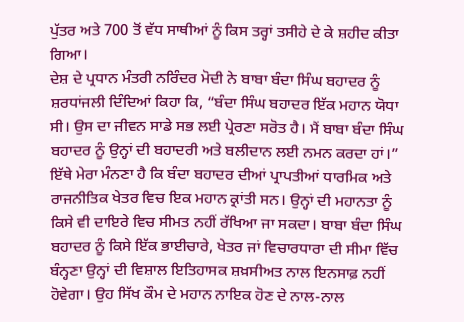ਪੁੱਤਰ ਅਤੇ 700 ਤੋਂ ਵੱਧ ਸਾਥੀਆਂ ਨੂੰ ਕਿਸ ਤਰ੍ਹਾਂ ਤਸੀਹੇ ਦੇ ਕੇ ਸ਼ਹੀਦ ਕੀਤਾ ਗਿਆ।
ਦੇਸ਼ ਦੇ ਪ੍ਰਧਾਨ ਮੰਤਰੀ ਨਰਿੰਦਰ ਮੋਦੀ ਨੇ ਬਾਬਾ ਬੰਦਾ ਸਿੰਘ ਬਹਾਦਰ ਨੂੰ ਸ਼ਰਧਾਂਜਲੀ ਦਿੰਦਿਆਂ ਕਿਹਾ ਕਿ, “ਬੰਦਾ ਸਿੰਘ ਬਹਾਦਰ ਇੱਕ ਮਹਾਨ ਯੋਧਾ ਸੀ। ਉਸ ਦਾ ਜੀਵਨ ਸਾਡੇ ਸਭ ਲਈ ਪ੍ਰੇਰਣਾ ਸਰੋਤ ਹੈ। ਮੈਂ ਬਾਬਾ ਬੰਦਾ ਸਿੰਘ ਬਹਾਦਰ ਨੂੰ ਉਨ੍ਹਾਂ ਦੀ ਬਹਾਦਰੀ ਅਤੇ ਬਲੀਦਾਨ ਲਈ ਨਮਨ ਕਰਦਾ ਹਾਂ।”
ਇੱਥੇ ਮੇਰਾ ਮੰਨਣਾ ਹੈ ਕਿ ਬੰਦਾ ਬਹਾਦਰ ਦੀਆਂ ਪ੍ਰਾਪਤੀਆਂ ਧਾਰਮਿਕ ਅਤੇ ਰਾਜਨੀਤਿਕ ਖੇਤਰ ਵਿਚ ਇਕ ਮਹਾਨ ਕ੍ਰਾਂਤੀ ਸਨ। ਉਨ੍ਹਾਂ ਦੀ ਮਹਾਨਤਾ ਨੂੰ ਕਿਸੇ ਵੀ ਦਾਇਰੇ ਵਿਚ ਸੀਮਤ ਨਹੀਂ ਰੱਖਿਆ ਜਾ ਸਕਦਾ। ਬਾਬਾ ਬੰਦਾ ਸਿੰਘ ਬਹਾਦਰ ਨੂੰ ਕਿਸੇ ਇੱਕ ਭਾਈਚਾਰੇ, ਖੇਤਰ ਜਾਂ ਵਿਚਾਰਧਾਰਾ ਦੀ ਸੀਮਾ ਵਿੱਚ ਬੰਨ੍ਹਣਾ ਉਨ੍ਹਾਂ ਦੀ ਵਿਸ਼ਾਲ ਇਤਿਹਾਸਕ ਸ਼ਖ਼ਸੀਅਤ ਨਾਲ ਇਨਸਾਫ਼ ਨਹੀਂ ਹੋਵੇਗਾ। ਉਹ ਸਿੱਖ ਕੌਮ ਦੇ ਮਹਾਨ ਨਾਇਕ ਹੋਣ ਦੇ ਨਾਲ-ਨਾਲ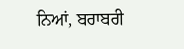ਨਿਆਂ, ਬਰਾਬਰੀ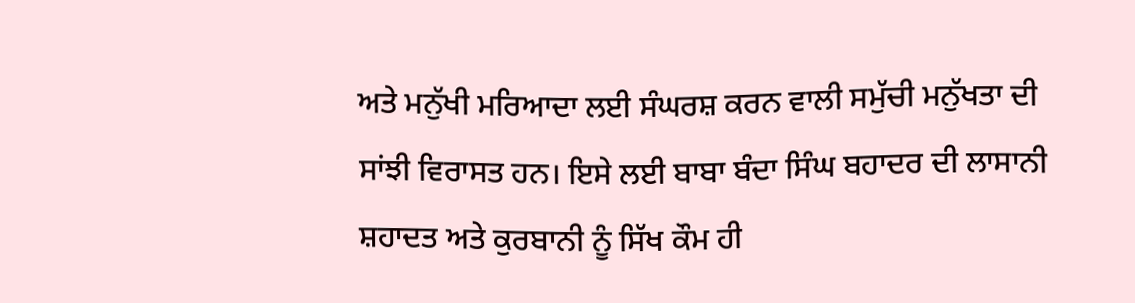ਅਤੇ ਮਨੁੱਖੀ ਮਰਿਆਦਾ ਲਈ ਸੰਘਰਸ਼ ਕਰਨ ਵਾਲੀ ਸਮੁੱਚੀ ਮਨੁੱਖਤਾ ਦੀ ਸਾਂਝੀ ਵਿਰਾਸਤ ਹਨ। ਇਸੇ ਲਈ ਬਾਬਾ ਬੰਦਾ ਸਿੰਘ ਬਹਾਦਰ ਦੀ ਲਾਸਾਨੀ ਸ਼ਹਾਦਤ ਅਤੇ ਕੁਰਬਾਨੀ ਨੂੰ ਸਿੱਖ ਕੌਮ ਹੀ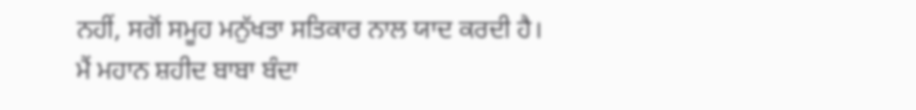ਨਹੀਂ, ਸਗੋਂ ਸਮੂਹ ਮਨੁੱਖਤਾ ਸਤਿਕਾਰ ਨਾਲ ਯਾਦ ਕਰਦੀ ਹੈ। ਮੈਂ ਮਹਾਨ ਸ਼ਹੀਦ ਬਾਬਾ ਬੰਦਾ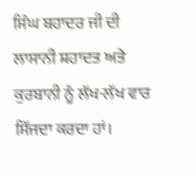ਸਿੰਘ ਬਹਾਦਰ ਜੀ ਦੀ ਲਾਸਾਨੀ ਸ਼ਹਾਦਤ ਅਤੇ ਕੁਰਬਾਨੀ ਨੂੰ ਲੱਖ-ਲੱਖ ਵਾਰ ਸਿੱਜਦਾ ਕਰਦਾ ਹਾਂ।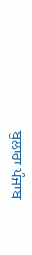ਬੁਲਾਰਾ ਪੰਜਾਬ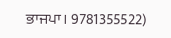ਭਾਜਪਾ। 9781355522)